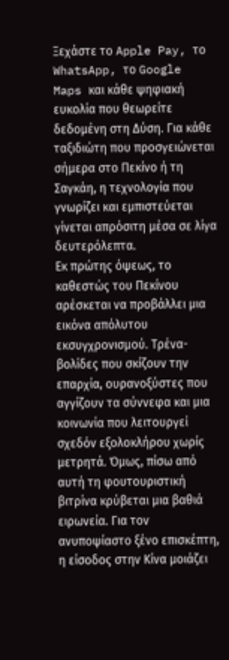Ξεχάστε το Apple Pay, το WhatsApp, το Google Maps και κάθε ψηφιακή ευκολία που θεωρείτε δεδομένη στη Δύση. Για κάθε ταξιδιώτη που προσγειώνεται σήμερα στο Πεκίνο ή τη Σαγκάη, η τεχνολογία που γνωρίζει και εμπιστεύεται γίνεται απρόσιτη μέσα σε λίγα δευτερόλεπτα.
Εκ πρώτης όψεως, το καθεστώς του Πεκίνου αρέσκεται να προβάλλει μια εικόνα απόλυτου εκσυγχρονισμού. Τρένα-βολίδες που σκίζουν την επαρχία, ουρανοξύστες που αγγίζουν τα σύννεφα και μια κοινωνία που λειτουργεί σχεδόν εξολοκλήρου χωρίς μετρητά. Όμως, πίσω από αυτή τη φουτουριστική βιτρίνα κρύβεται μια βαθιά ειρωνεία. Για τον ανυποψίαστο ξένο επισκέπτη, η είσοδος στην Κίνα μοιάζει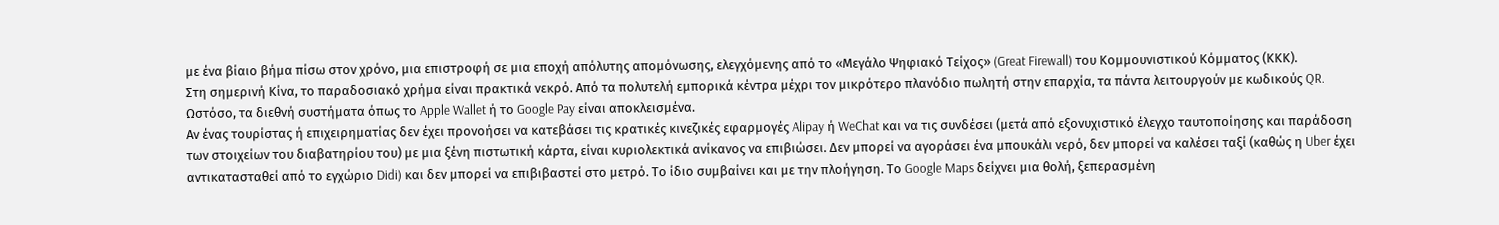με ένα βίαιο βήμα πίσω στον χρόνο, μια επιστροφή σε μια εποχή απόλυτης απομόνωσης, ελεγχόμενης από το «Μεγάλο Ψηφιακό Τείχος» (Great Firewall) του Κομμουνιστικού Κόμματος (ΚΚΚ).
Στη σημερινή Κίνα, το παραδοσιακό χρήμα είναι πρακτικά νεκρό. Από τα πολυτελή εμπορικά κέντρα μέχρι τον μικρότερο πλανόδιο πωλητή στην επαρχία, τα πάντα λειτουργούν με κωδικούς QR. Ωστόσο, τα διεθνή συστήματα όπως το Apple Wallet ή το Google Pay είναι αποκλεισμένα.
Αν ένας τουρίστας ή επιχειρηματίας δεν έχει προνοήσει να κατεβάσει τις κρατικές κινεζικές εφαρμογές Alipay ή WeChat και να τις συνδέσει (μετά από εξονυχιστικό έλεγχο ταυτοποίησης και παράδοση των στοιχείων του διαβατηρίου του) με μια ξένη πιστωτική κάρτα, είναι κυριολεκτικά ανίκανος να επιβιώσει. Δεν μπορεί να αγοράσει ένα μπουκάλι νερό, δεν μπορεί να καλέσει ταξί (καθώς η Uber έχει αντικατασταθεί από το εγχώριο Didi) και δεν μπορεί να επιβιβαστεί στο μετρό. Το ίδιο συμβαίνει και με την πλοήγηση. Το Google Maps δείχνει μια θολή, ξεπερασμένη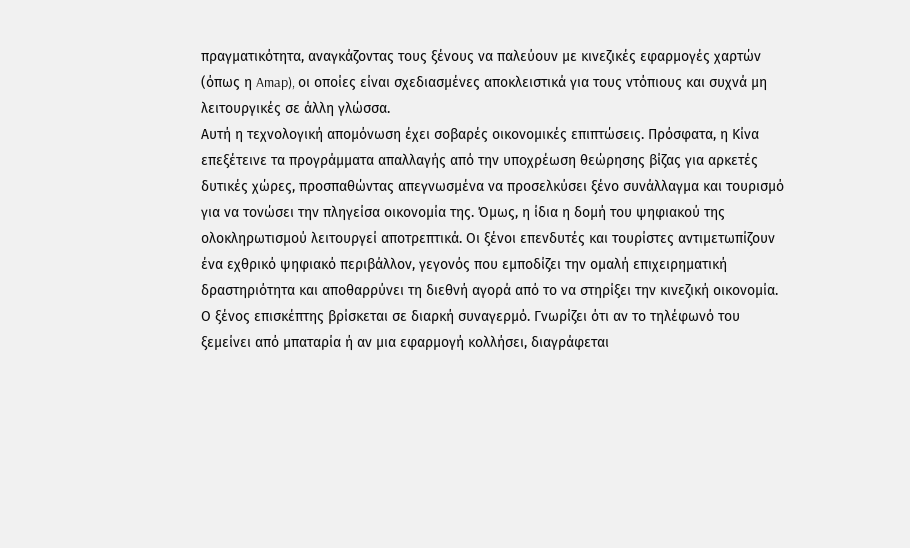πραγματικότητα, αναγκάζοντας τους ξένους να παλεύουν με κινεζικές εφαρμογές χαρτών (όπως η Amap), οι οποίες είναι σχεδιασμένες αποκλειστικά για τους ντόπιους και συχνά μη λειτουργικές σε άλλη γλώσσα.
Αυτή η τεχνολογική απομόνωση έχει σοβαρές οικονομικές επιπτώσεις. Πρόσφατα, η Κίνα επεξέτεινε τα προγράμματα απαλλαγής από την υποχρέωση θεώρησης βίζας για αρκετές δυτικές χώρες, προσπαθώντας απεγνωσμένα να προσελκύσει ξένο συνάλλαγμα και τουρισμό για να τονώσει την πληγείσα οικονομία της. Όμως, η ίδια η δομή του ψηφιακού της ολοκληρωτισμού λειτουργεί αποτρεπτικά. Οι ξένοι επενδυτές και τουρίστες αντιμετωπίζουν ένα εχθρικό ψηφιακό περιβάλλον, γεγονός που εμποδίζει την ομαλή επιχειρηματική δραστηριότητα και αποθαρρύνει τη διεθνή αγορά από το να στηρίξει την κινεζική οικονομία.
Ο ξένος επισκέπτης βρίσκεται σε διαρκή συναγερμό. Γνωρίζει ότι αν το τηλέφωνό του ξεμείνει από μπαταρία ή αν μια εφαρμογή κολλήσει, διαγράφεται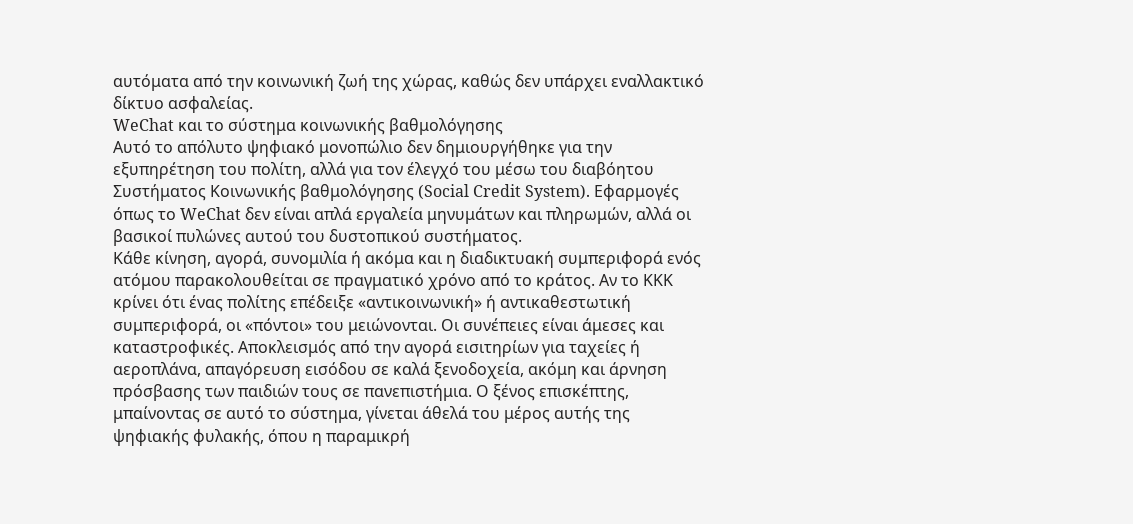αυτόματα από την κοινωνική ζωή της χώρας, καθώς δεν υπάρχει εναλλακτικό δίκτυο ασφαλείας.
WeChat και το σύστημα κοινωνικής βαθμολόγησης
Αυτό το απόλυτο ψηφιακό μονοπώλιο δεν δημιουργήθηκε για την εξυπηρέτηση του πολίτη, αλλά για τον έλεγχό του μέσω του διαβόητου Συστήματος Κοινωνικής βαθμολόγησης (Social Credit System). Εφαρμογές όπως το WeChat δεν είναι απλά εργαλεία μηνυμάτων και πληρωμών, αλλά οι βασικοί πυλώνες αυτού του δυστοπικού συστήματος.
Κάθε κίνηση, αγορά, συνομιλία ή ακόμα και η διαδικτυακή συμπεριφορά ενός ατόμου παρακολουθείται σε πραγματικό χρόνο από το κράτος. Αν το ΚΚΚ κρίνει ότι ένας πολίτης επέδειξε «αντικοινωνική» ή αντικαθεστωτική συμπεριφορά, οι «πόντοι» του μειώνονται. Οι συνέπειες είναι άμεσες και καταστροφικές. Αποκλεισμός από την αγορά εισιτηρίων για ταχείες ή αεροπλάνα, απαγόρευση εισόδου σε καλά ξενοδοχεία, ακόμη και άρνηση πρόσβασης των παιδιών τους σε πανεπιστήμια. Ο ξένος επισκέπτης, μπαίνοντας σε αυτό το σύστημα, γίνεται άθελά του μέρος αυτής της ψηφιακής φυλακής, όπου η παραμικρή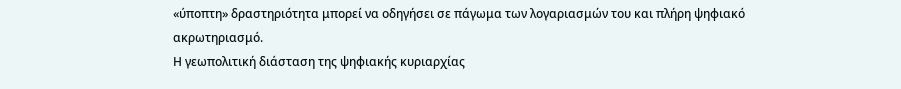«ύποπτη» δραστηριότητα μπορεί να οδηγήσει σε πάγωμα των λογαριασμών του και πλήρη ψηφιακό ακρωτηριασμό.
Η γεωπολιτική διάσταση της ψηφιακής κυριαρχίας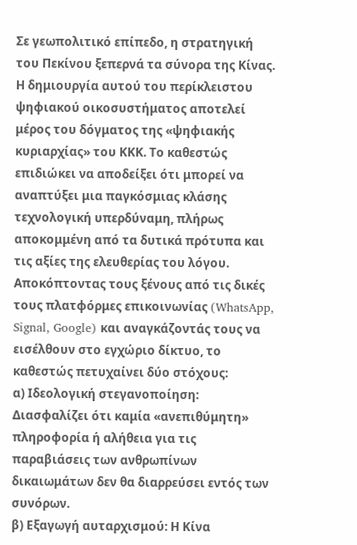Σε γεωπολιτικό επίπεδο, η στρατηγική του Πεκίνου ξεπερνά τα σύνορα της Κίνας. Η δημιουργία αυτού του περίκλειστου ψηφιακού οικοσυστήματος αποτελεί μέρος του δόγματος της «ψηφιακής κυριαρχίας» του ΚΚΚ. Το καθεστώς επιδιώκει να αποδείξει ότι μπορεί να αναπτύξει μια παγκόσμιας κλάσης τεχνολογική υπερδύναμη, πλήρως αποκομμένη από τα δυτικά πρότυπα και τις αξίες της ελευθερίας του λόγου.
Αποκόπτοντας τους ξένους από τις δικές τους πλατφόρμες επικοινωνίας (WhatsApp, Signal, Google) και αναγκάζοντάς τους να εισέλθουν στο εγχώριο δίκτυο, το καθεστώς πετυχαίνει δύο στόχους:
α) Ιδεολογική στεγανοποίηση: Διασφαλίζει ότι καμία «ανεπιθύμητη» πληροφορία ή αλήθεια για τις παραβιάσεις των ανθρωπίνων δικαιωμάτων δεν θα διαρρεύσει εντός των συνόρων.
β) Εξαγωγή αυταρχισμού: Η Κίνα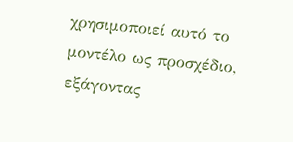χρησιμοποιεί αυτό το μοντέλο ως προσχέδιο, εξάγοντας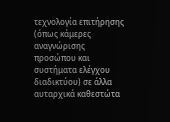τεχνολογία επιτήρησης (όπως κάμερες αναγνώρισης προσώπου και συστήματα ελέγχου διαδικτύου) σε άλλα αυταρχικά καθεστώτα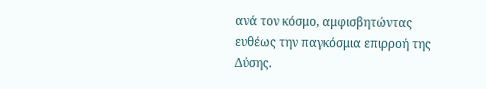ανά τον κόσμο, αμφισβητώντας ευθέως την παγκόσμια επιρροή της Δύσης.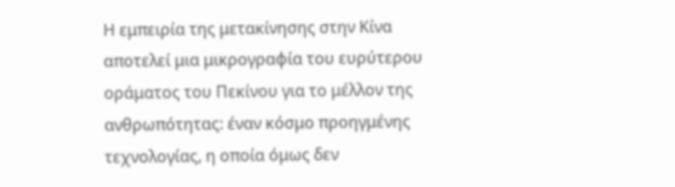Η εμπειρία της μετακίνησης στην Κίνα αποτελεί μια μικρογραφία του ευρύτερου οράματος του Πεκίνου για το μέλλον της ανθρωπότητας: έναν κόσμο προηγμένης τεχνολογίας, η οποία όμως δεν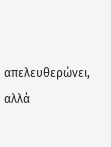απελευθερώνει, αλλά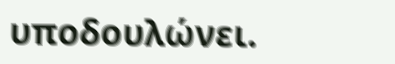υποδουλώνει.